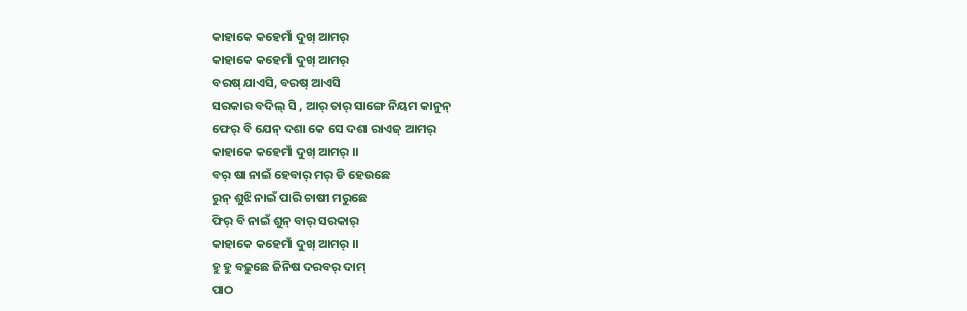କାହାକେ କହେମାଁ ଦୁଖ୍ ଆମର୍
କାହାକେ କହେମାଁ ଦୁଖ୍ ଆମର୍
ବରଷ୍ ଯାଏସି, ବରଷ୍ ଆଏସି
ସରକାର ବଦିଲ୍ ସି , ଆର୍ ତାର୍ ସାଙ୍ଗେ ନିୟମ କାନୁନ୍
ଫେର୍ ବି ଯେନ୍ ଦଶା କେ ସେ ଦଶା ରାଏଜ୍ ଆମର୍
କାହାକେ କହେମାଁ ଦୁଖ୍ ଆମର୍ ।।
ବର୍ ଷା ନାଇଁ ହେବାର୍ ମର୍ ଡି ହେଉଛେ
ରୁନ୍ ଶୁଝି ନାଇଁ ପାରି ଚାଷୀ ମରୁଛେ
ଫିର୍ ବି ନାଇଁ ଶୁନ୍ ବାର୍ ସରକାର୍
କାହାକେ କହେମାଁ ଦୁଖ୍ ଆମର୍ ।।
ହୁ ହୁ ବଢ଼ୁଛେ ଜିନିଷ ଦରବର୍ ଦାମ୍
ପାଠ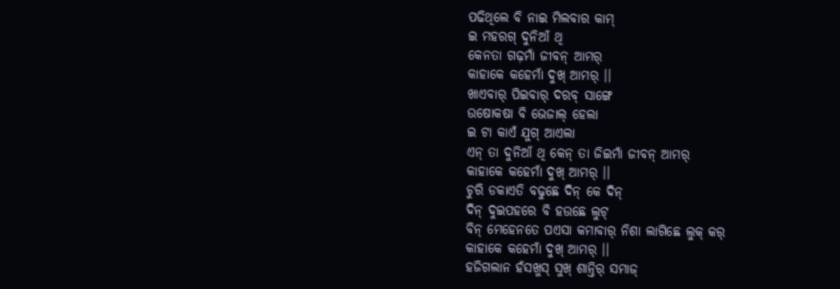ପଢିଥିଲେ ବି ନାଇ ମିଲବାର କାମ୍
ଇ ମହରଗ୍ ଦୁନିଆଁ ଥି
କେନତା ଗଢ଼ମାଁ ଜୀବନ୍ ଆମର୍
କାହାକେ କହେମାଁ ଦୁଖ୍ ଆମର୍ ।।
ଖାଏବାର୍ ପିଇବାର୍ ଦରବ୍ ସାଙ୍ଗେ
ଉଷୋକଷା ବି ଭେଜାଲ୍ ହେଲା
ଇ ଟା କାଏଁ ଯୁଗ୍ ଆଏଲା
ଏନ୍ ତା ଦୁନିଆଁ ଥି କେନ୍ ତା ଜିଇମାଁ ଜୀବନ୍ ଆମର୍
କାହାକେ କହେମାଁ ଦୁଖ୍ ଆମର୍ ।।
ଚୁରି ଡକାଏତି ବଢୁଛେ ଦିନ୍ କେ ଦିନ୍
ଦିନ୍ ଦୁଇପହରେ ବି ହଉଛେ ଲୁଟ୍
ବିନ୍ ମେହେନତେ ପଏସା କମାବାର୍ ନିଶା ଲାଗିଛେ ଲୁକ୍ କର୍
କାହାକେ କହେମାଁ ଦୁଖ୍ ଆମର୍ ।।
ହଜିଗଲାନ ହଁସଖୁସ୍ ସୁଖ୍ ଶାନ୍ତିର୍ ସମାଜ୍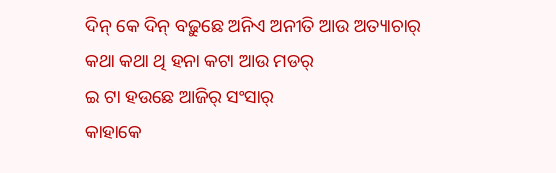ଦିନ୍ କେ ଦିନ୍ ବଢ଼ୁଛେ ଅନିଏ ଅନୀତି ଆଉ ଅତ୍ୟାଚାର୍
କଥା କଥା ଥି ହନା କଟା ଆଉ ମଡର୍
ଇ ଟା ହଉଛେ ଆଜିର୍ ସଂସାର୍
କାହାକେ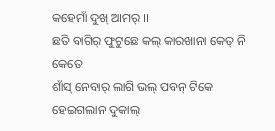କହେମାଁ ଦୁଖ୍ ଆମର୍ ।।
ଛତି ବାଗିର୍ ଫୁଟୁଛେ କଲ୍ କାରଖାନା କେତ୍ ନି କେତେ
ଶାଁସ୍ ନେବାର୍ ଲାଗି ଭଲ୍ ପବନ୍ ଟିକେ ହେଇଗଲାନ ଦୁକାଲ୍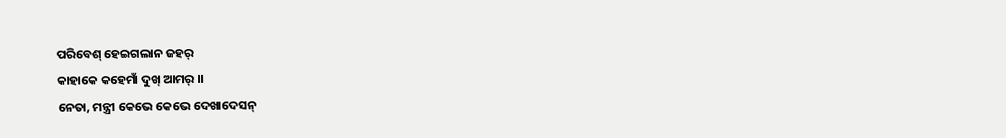ପରିବେଶ୍ ହେଇଗଲାନ ଜହର୍
କାହାକେ କହେମାଁ ଦୁଖ୍ ଆମର୍ ।।
ନେତା, ମନ୍ତ୍ରୀ କେଭେ କେଭେ ଦେଖାଦେସନ୍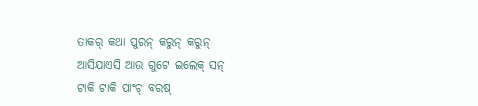ତାକର୍ କଥା ପୁରନ୍ କରୁନ୍ କରୁନ୍
ଆସିଯାଏସି ଆଉ ଗୁଟେ ଇଲେକ୍ ସନ୍
ଟାକି ଟାକି ପାଂଚ୍ ବରଷ୍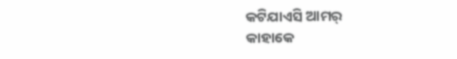କଟିଯାଏସି ଆମର୍
କାହାକେ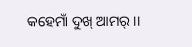କହେମାଁ ଦୁଖ୍ ଆମର୍ ।।